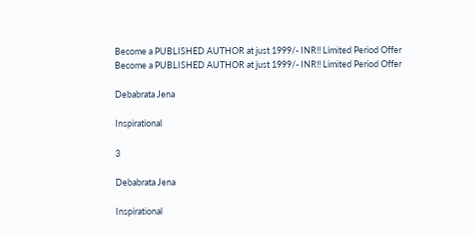Become a PUBLISHED AUTHOR at just 1999/- INR!! Limited Period Offer
Become a PUBLISHED AUTHOR at just 1999/- INR!! Limited Period Offer

Debabrata Jena

Inspirational

3

Debabrata Jena

Inspirational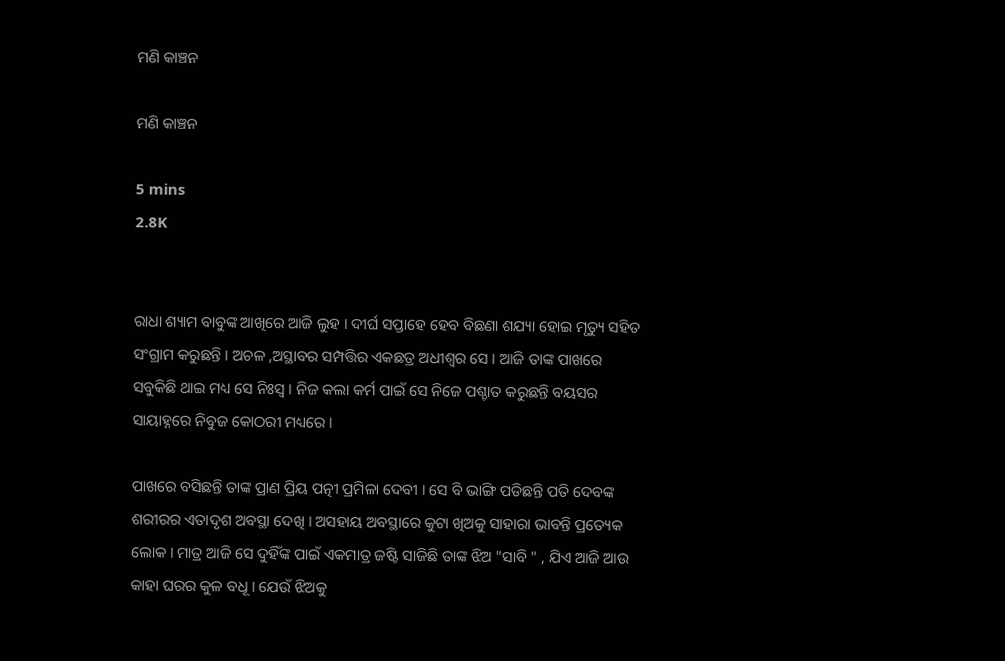ମଣି କାଞ୍ଚନ

ମଣି କାଞ୍ଚନ

5 mins
2.8K


ରାଧା ଶ୍ୟାମ ବାବୁଙ୍କ ଆଖିରେ ଆଜି ଲୁହ । ଦୀର୍ଘ ସପ୍ତାହେ ହେବ ବିଛଣା ଶଯ୍ୟା ହୋଇ ମୃତ୍ୟୁ ସହିତ ସଂଗ୍ରାମ କରୁଛନ୍ତି । ଅଚଳ ,ଅସ୍ଥାବର ସମ୍ପତ୍ତିର ଏକଛତ୍ର ଅଧୀଶ୍ୱର ସେ । ଆଜି ତାଙ୍କ ପାଖରେ ସବୁକିଛି ଥାଇ ମଧ୍ୟ ସେ ନିଃସ୍ୱ । ନିଜ କଲା କର୍ମ ପାଇଁ ସେ ନିଜେ ପଶ୍ଚାତ କରୁଛନ୍ତି ବୟସର ସାୟାହ୍ନରେ ନିବୁଜ କୋଠରୀ ମଧ୍ୟରେ ।

ପାଖରେ ବସିଛନ୍ତି ତାଙ୍କ ପ୍ରାଣ ପ୍ରିୟ ପତ୍ନୀ ପ୍ରମିଳା ଦେବୀ । ସେ ବି ଭାଙ୍ଗି ପଡିଛନ୍ତି ପତି ଦେବଙ୍କ ଶରୀରର ଏତାଦୃଶ ଅବସ୍ଥା ଦେଖି । ଅସହାୟ ଅବସ୍ଥାରେ କୁଟା ଖିଅକୁ ସାହାରା ଭାବନ୍ତି ପ୍ରତ୍ୟେକ ଲୋକ । ମାତ୍ର ଆଜି ସେ ଦୁହିଁଙ୍କ ପାଇଁ ଏକମାତ୍ର ଜଷ୍ଟି ସାଜିଛି ତାଙ୍କ ଝିଅ "ସାବି " , ଯିଏ ଆଜି ଆଉ କାହା ଘରର କୁଳ ବଧୂ । ଯେଉଁ ଝିଅକୁ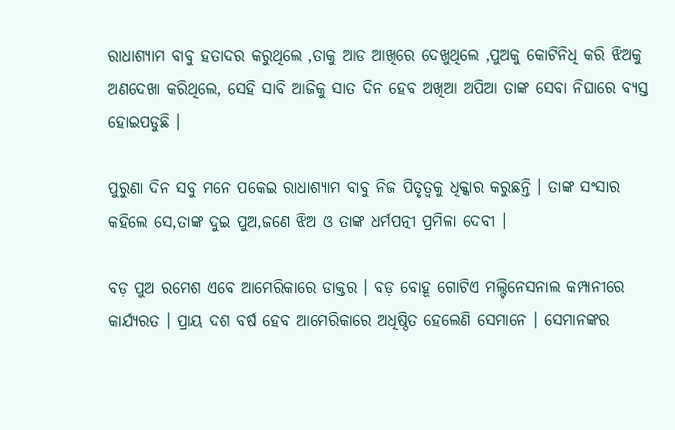ରାଧାଶ୍ୟାମ ବାବୁ ହତାଦର କରୁଥିଲେ ,ତାକୁ ଆଡ ଆଖିରେ ଦେଖୁଥିଲେ ,ପୁଅକୁ କୋଟିନିଧି କରି ଝିଅକୁ ଅଣଦେଖା କରିଥିଲେ, ସେହି ସାବି ଆଜିକୁ ସାତ ଦିନ ହେବ ଅଖିଆ ଅପିଆ ତାଙ୍କ ସେବା ନିଘାରେ ବ୍ୟସ୍ତ ହୋଇପଡୁଛି ।

ପୁରୁଣା ଦିନ ସବୁ ମନେ ପକେଇ ରାଧାଶ୍ୟାମ ବାବୁ ନିଜ ପିତୃତ୍ୱକୁ ଧିକ୍କାର କରୁଛନ୍ତି । ତାଙ୍କ ସଂସାର କହିଲେ ସେ,ତାଙ୍କ ଦୁଇ ପୁଅ,ଜଣେ ଝିଅ ଓ ତାଙ୍କ ଧର୍ମପତ୍ନୀ ପ୍ରମିଳା ଦେବୀ ।

ବଡ଼ ପୁଅ ରମେଶ ଏବେ ଆମେରିକାରେ ଡାକ୍ତର । ବଡ଼ ବୋହୂ ଗୋଟିଏ ମଲ୍ଟିନେସନାଲ କମ୍ପାନୀରେ କାର୍ଯ୍ୟରତ । ପ୍ରାୟ ଦଶ ବର୍ଷ ହେବ ଆମେରିକାରେ ଅଧିଷ୍ଠିତ ହେଲେଣି ସେମାନେ । ସେମାନଙ୍କର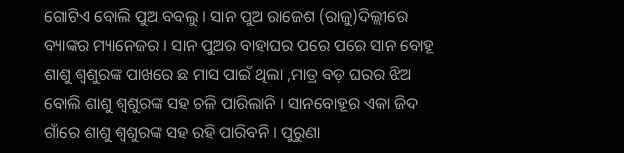ଗୋଟିଏ ବୋଲି ପୁଅ ବବଲୁ । ସାନ ପୁଅ ରାଜେଶ (ରାଜୁ)ଦିଲ୍ଲୀରେ ବ୍ୟାଙ୍କର ମ୍ୟାନେଜର । ସାନ ପୁଅର ବାହାଘର ପରେ ପରେ ସାନ ବୋହୂ ଶାଶୁ ଶ୍ୱଶୁରଙ୍କ ପାଖରେ ଛ ମାସ ପାଇଁ ଥିଲା ,ମାତ୍ର ବଡ଼ ଘରର ଝିଅ ବୋଲି ଶାଶୁ ଶ୍ୱଶୁରଙ୍କ ସହ ଚଳି ପାରିଲାନି । ସାନବୋହୂର ଏକା ଜିଦ ଗାଁରେ ଶାଶୁ ଶ୍ୱଶୁରଙ୍କ ସହ ରହି ପାରିବନି । ପୁରୁଣା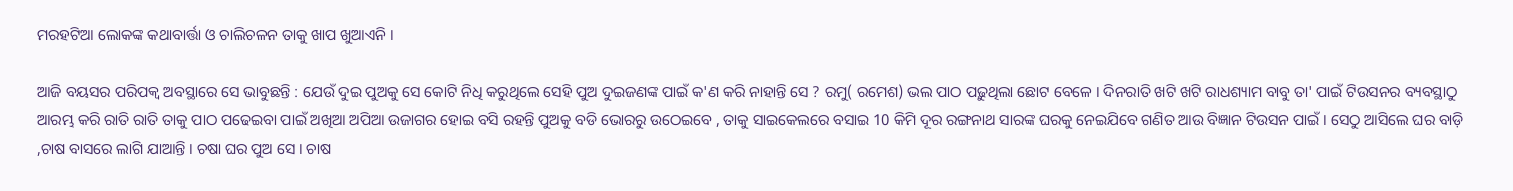ମରହଟିଆ ଲୋକଙ୍କ କଥାବାର୍ତ୍ତା ଓ ଚାଲିଚଳନ ତାକୁ ଖାପ ଖୁଆଏନି ।

ଆଜି ବୟସର ପରିପକ୍ଵ ଅବସ୍ଥାରେ ସେ ଭାବୁଛନ୍ତି : ଯେଉଁ ଦୁଇ ପୁଅକୁ ସେ କୋଟି ନିଧି କରୁଥିଲେ ସେହି ପୁଅ ଦୁଇଜଣଙ୍କ ପାଇଁ କ'ଣ କରି ନାହାନ୍ତି ସେ ? ରମୁ( ରମେଶ) ଭଲ ପାଠ ପଢ଼ୁଥିଲା ଛୋଟ ବେଳେ । ଦିନରାତି ଖଟି ଖଟି ରାଧଶ୍ୟାମ ବାବୁ ତା' ପାଇଁ ଟିଉସନର ବ୍ୟବସ୍ଥାଠୁ ଆରମ୍ଭ କରି ରାତି ରାତି ତାକୁ ପାଠ ପଢେଇବା ପାଇଁ ଅଖିଆ ଅପିଆ ଉଜାଗର ହୋଇ ବସି ରହନ୍ତି ପୁଅକୁ ବଡି ଭୋରରୁ ଉଠେଇବେ , ତାକୁ ସାଇକେଲରେ ବସାଇ 10 କିମି ଦୂର ରଙ୍ଗନାଥ ସାରଙ୍କ ଘରକୁ ନେଇଯିବେ ଗଣିତ ଆଉ ବିଜ୍ଞାନ ଟିଉସନ ପାଇଁ । ସେଠୁ ଆସିଲେ ଘର ବାଡ଼ି ,ଚାଷ ବାସରେ ଲାଗି ଯାଆନ୍ତି । ଚଷା ଘର ପୁଅ ସେ । ଚାଷ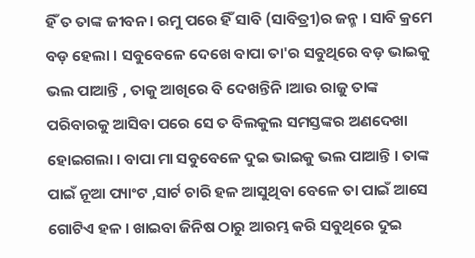ହିଁ ତ ତାଙ୍କ ଜୀବନ । ରମୁ ପରେ ହିଁ ସାବି (ସାବିତ୍ରୀ)ର ଜନ୍ମ । ସାବି କ୍ରମେ ବଡ଼ ହେଲା । ସବୁବେଳେ ଦେଖେ ବାପା ତା'ର ସବୁଥିରେ ବଡ଼ ଭାଇକୁ ଭଲ ପାଆନ୍ତି , ତାକୁ ଆଖିରେ ବି ଦେଖନ୍ତିନି ।ଆଉ ରାଜୁ ତାଙ୍କ ପରିବାରକୁ ଆସିବା ପରେ ସେ ତ ବିଲକୁଲ ସମସ୍ତଙ୍କର ଅଣଦେଖା ହୋଇଗଲା । ବାପା ମା ସବୁବେଳେ ଦୁଇ ଭାଇକୁ ଭଲ ପାଆନ୍ତି । ତାଙ୍କ ପାଇଁ ନୂଆ ପ୍ୟାଂଟ ,ସାର୍ଟ ଚାରି ହଳ ଆସୁଥିବା ବେଳେ ତା ପାଇଁ ଆସେ ଗୋଟିଏ ହଳ । ଖାଇବା ଜିନିଷ ଠାରୁ ଆରମ୍ଭ କରି ସବୁଥିରେ ଦୁଇ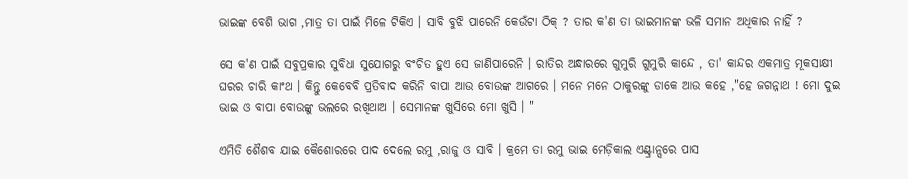ଭାଇଙ୍କ ବେଶି ଭାଗ ,ମାତ୍ର ତା ପାଇଁ ମିଳେ ଟିକିଏ । ସାବି ବୁଝି ପାରେନି କେଉଁଟା ଠିକ୍ ? ତାର କ'ଣ ତା ଭାଇମାନଙ୍କ ଭଳି ସମାନ ଅଧିକାର ନାହିଁ ?

ସେ କ'ଣ ପାଇଁ ସବୁପ୍ରକାର ସୁବିଧା ସୁଯୋଗରୁ ବଂଚିତ ହୁଏ ସେ ଜାଣିପାରେନି । ରାତିର ଅନ୍ଧାରରେ ଗୁମୁରି ଗୁମୁରି କାନ୍ଦେ , ତା' କାନ୍ଦର ଏକମାତ୍ର ମୂକସାକ୍ଷୀ ଘରର ଚାରି କାଂଥ । କିନ୍ତୁ କେବେବି ପ୍ରତିବାଦ କରିନି ବାପା ଆଉ ବୋଉଙ୍କ ଆଗରେ । ମନେ ମନେ ଠାକୁରଙ୍କୁ ଡାକେ ଆଉ କହେ ,"ହେ ଜଗନ୍ନାଥ ! ମୋ ଦୁଇ ଭାଇ ଓ ବାପା ବୋଉଙ୍କୁ ଭଲରେ ରଖିଥାଅ । ସେମାନଙ୍କ ଖୁସିରେ ମୋ ଖୁସି । "

ଏମିତି ଶୈଶବ ଯାଇ କୈଶୋରରେ ପାଦ ଦେଲେ ରମୁ ,ରାଜୁ ଓ ସାବି । କ୍ରମେ ତା ରମୁ ଭାଇ ମେଡ଼ିକାଲ ଏଣ୍ଟ୍ରାନ୍ସରେ ପାସ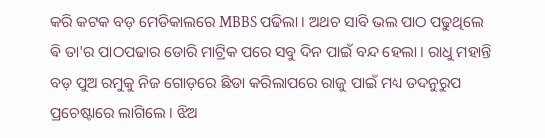କରି କଟକ ବଡ଼ ମେଡିକାଲରେ MBBS ପଢିଲା । ଅଥଚ ସାବି ଭଲ ପାଠ ପଢୁଥିଲେ ଵି ତା'ର ପାଠପଢାର ଡୋରି ମାଟ୍ରିକ ପରେ ସବୁ ଦିନ ପାଇଁ ବନ୍ଦ ହେଲା । ରାଧୁ ମହାନ୍ତି ବଡ଼ ପୁଅ ରମୁକୁ ନିଜ ଗୋଡ଼ରେ ଛିଡା କରିଲାପରେ ରାଜୁ ପାଇଁ ମଧ୍ୟ ତଦନୁରୁପ ପ୍ରଚେଷ୍ଟାରେ ଲାଗିଲେ । ଝିଅ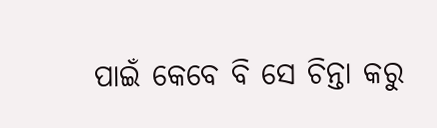ପାଇଁ କେବେ ବି ସେ ଚିନ୍ତା କରୁ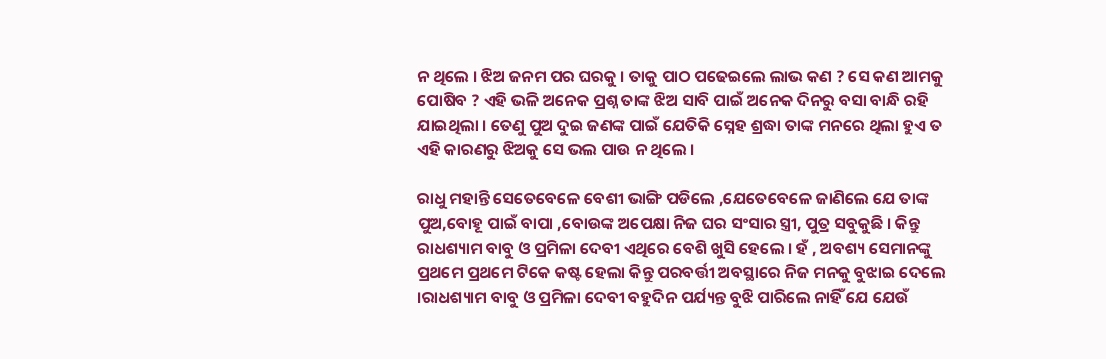ନ ଥିଲେ । ଝିଅ ଜନମ ପର ଘରକୁ । ତାକୁ ପାଠ ପଢେଇଲେ ଲାଭ କଣ ? ସେ କଣ ଆମକୁ ପୋଷିବ ? ଏହି ଭଳି ଅନେକ ପ୍ରଶ୍ନ ତାଙ୍କ ଝିଅ ସାବି ପାଇଁ ଅନେକ ଦିନରୁ ବସା ବାନ୍ଧି ରହି ଯାଇଥିଲା । ତେଣୁ ପୁଅ ଦୁଇ ଜଣଙ୍କ ପାଇଁ ଯେତିକି ସ୍ନେହ ଶ୍ରଦ୍ଧା ତାଙ୍କ ମନରେ ଥିଲା ହୁଏ ତ ଏହି କାରଣରୁ ଝିଅକୁ ସେ ଭଲ ପାଉ ନ ଥିଲେ ।

ରାଧୁ ମହାନ୍ତି ସେତେବେଳେ ବେଶୀ ଭାଙ୍ଗି ପଡିଲେ ,ଯେତେବେଳେ ଜାଣିଲେ ଯେ ତାଙ୍କ ପୁଅ,ବୋହୂ ପାଇଁ ବାପା ,ବୋଉଙ୍କ ଅପେକ୍ଷା ନିଜ ଘର ସଂସାର ସ୍ତ୍ରୀ, ପୁତ୍ର ସବୁକୁଛି । କିନ୍ତୁ ରାଧଶ୍ୟାମ ବାବୁ ଓ ପ୍ରମିଳା ଦେବୀ ଏଥିରେ ବେଶି ଖୁସି ହେଲେ । ହଁ , ଅବଶ୍ୟ ସେମାନଙ୍କୁ ପ୍ରଥମେ ପ୍ରଥମେ ଟିକେ କଷ୍ଟ ହେଲା କିନ୍ତୁ ପରବର୍ତ୍ତୀ ଅବସ୍ଥାରେ ନିଜ ମନକୁ ବୁଝାଇ ଦେଲେ ।ରାଧଶ୍ୟାମ ବାବୁ ଓ ପ୍ରମିଳା ଦେବୀ ବହୁଦିନ ପର୍ଯ୍ୟନ୍ତ ବୁଝି ପାରିଲେ ନାହିଁ ଯେ ଯେଉଁ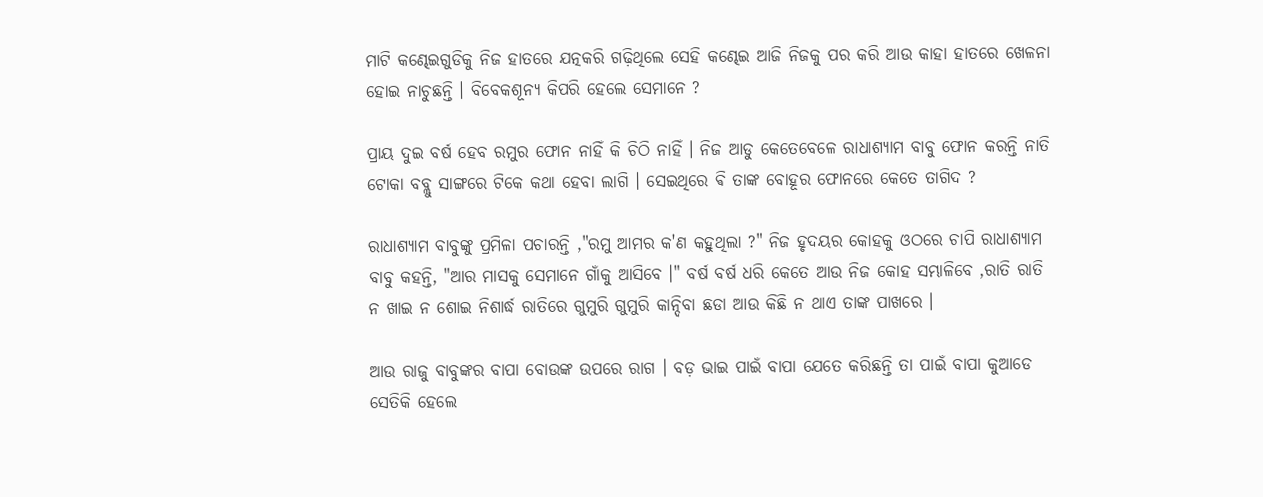ମାଟି କଣ୍ଢେଇଗୁଡିକୁ ନିଜ ହାତରେ ଯତ୍ନକରି ଗଢ଼ିଥିଲେ ସେହି କଣ୍ଢେଇ ଆଜି ନିଜକୁ ପର କରି ଆଉ କାହା ହାତରେ ଖେଳନା ହୋଇ ନାଚୁଛନ୍ତି । ବିବେକଶୂନ୍ୟ କିପରି ହେଲେ ସେମାନେ ?

ପ୍ରାୟ ଦୁଇ ବର୍ଷ ହେବ ରମୁର ଫୋନ ନାହିଁ କି ଚିଠି ନାହିଁ । ନିଜ ଆଡୁ କେତେବେଳେ ରାଧାଶ୍ୟାମ ବାବୁ ଫୋନ କରନ୍ତି ନାତି ଟୋକା ବବ୍ଲୁ ସାଙ୍ଗରେ ଟିକେ କଥା ହେବା ଲାଗି । ସେଇଥିରେ ଵି ତାଙ୍କ ବୋହୂର ଫୋନରେ କେତେ ତାଗିଦ ?

ରାଧାଶ୍ୟାମ ବାବୁଙ୍କୁ ପ୍ରମିଳା ପଚାରନ୍ତି ,"ରମୁ ଆମର କ'ଣ କହୁଥିଲା ?" ନିଜ ହୃଦୟର କୋହକୁ ଓଠରେ ଚାପି ରାଧାଶ୍ୟାମ ବାବୁ କହନ୍ତି, "ଆର ମାସକୁ ସେମାନେ ଗାଁକୁ ଆସିବେ ।" ବର୍ଷ ବର୍ଷ ଧରି କେତେ ଆଉ ନିଜ କୋହ ସମ୍ଭାଳିବେ ,ରାତି ରାତି ନ ଖାଇ ନ ଶୋଇ ନିଶାର୍ଦ୍ଧ ରାତିରେ ଗୁମୁରି ଗୁମୁରି କାନ୍ଦିବା ଛଡା ଆଉ କିଛି ନ ଥାଏ ତାଙ୍କ ପାଖରେ ।

ଆଉ ରାଜୁ ବାବୁଙ୍କର ବାପା ବୋଉଙ୍କ ଉପରେ ରାଗ । ବଡ଼ ଭାଇ ପାଇଁ ବାପା ଯେତେ କରିଛନ୍ତି ତା ପାଇଁ ବାପା କୁଆଡେ ସେତିକି ହେଲେ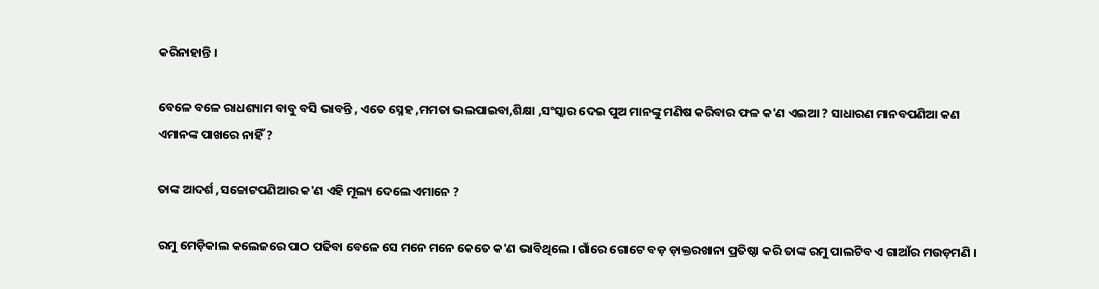କରିନାହାନ୍ତି ।

ବେଳେ ବଳେ ରାଧଶ୍ୟାମ ବାବୁ ବସି ଭାବନ୍ତି , ଏତେ ସ୍ନେହ ,ମମତା ଭଲପାଇବା,ଶିକ୍ଷା ,ସଂସ୍କାର ଦେଇ ପୁଅ ମାନଙ୍କୁ ମଣିଷ କରିବାର ଫଳ କ'ଣ ଏଇଆ ? ସାଧାରଣ ମାନବପଣିଆ କଣ ଏମାନଙ୍କ ପାଖରେ ନାହିଁ ?

ତାଙ୍କ ଆଦର୍ଶ ,ସଚ୍ଚୋଟପଣିଆର କ'ଣ ଏହି ମୂଲ୍ୟ ଦେଲେ ଏମାନେ ?

ରମୁ ମେଡ଼ିକାଲ କଲେଜରେ ପାଠ ପଢିବା ବେଳେ ସେ ମନେ ମନେ କେତେ କ'ଣ ଭାବିଥିଲେ । ଗାଁରେ ଗୋଟେ ବଡ଼ ଡ଼ାକ୍ତରଖାନା ପ୍ରତିଷ୍ଠା କରି ତାଙ୍କ ରମୁ ପାଲଟିବ ଏ ଗାଆଁର ମଉଡ଼ମଣି ।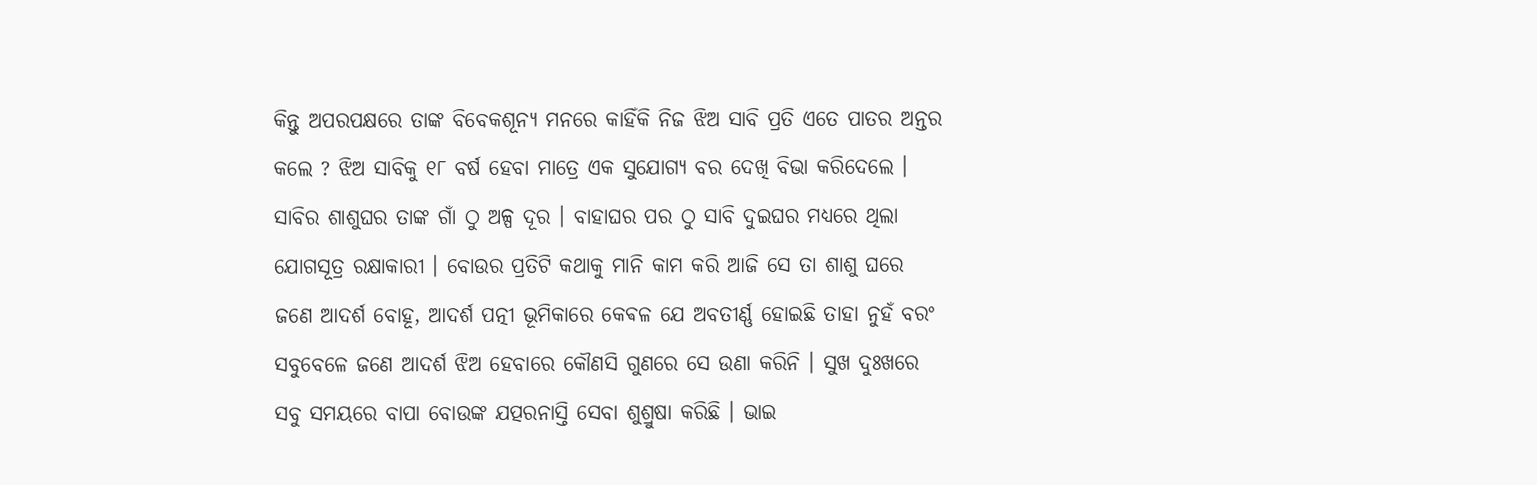କିନ୍ତୁ ଅପରପକ୍ଷରେ ତାଙ୍କ ବିବେକଶୂନ୍ୟ ମନରେ କାହିଁକି ନିଜ ଝିଅ ସାବି ପ୍ରତି ଏତେ ପାତର ଅନ୍ତର କଲେ ? ଝିଅ ସାବିକୁ ୧୮ ବର୍ଷ ହେବା ମାତ୍ରେ ଏକ ସୁଯୋଗ୍ୟ ବର ଦେଖି ବିଭା କରିଦେଲେ । ସାବିର ଶାଶୁଘର ତାଙ୍କ ଗାଁ ଠୁ ଅଳ୍ପ ଦୂର । ବାହାଘର ପର ଠୁ ସାବି ଦୁଇଘର ମଧ୍ୟରେ ଥିଲା ଯୋଗସୂତ୍ର ରକ୍ଷାକାରୀ । ବୋଉର ପ୍ରତିଟି କଥାକୁ ମାନି କାମ କରି ଆଜି ସେ ତା ଶାଶୁ ଘରେ ଜଣେ ଆଦର୍ଶ ବୋହୂ, ଆଦର୍ଶ ପତ୍ନୀ ଭୂମିକାରେ କେଵଳ ଯେ ଅବତୀର୍ଣ୍ଣ ହୋଇଛି ତାହା ନୁହଁ ବରଂ ସବୁବେଳେ ଜଣେ ଆଦର୍ଶ ଝିଅ ହେବାରେ କୌଣସି ଗୁଣରେ ସେ ଉଣା କରିନି । ସୁଖ ଦୁଃଖରେ ସବୁ ସମୟରେ ବାପା ବୋଉଙ୍କ ଯତ୍ପରନାସ୍ତି ସେବା ଶୁଶ୍ରୁଷା କରିଛି । ଭାଇ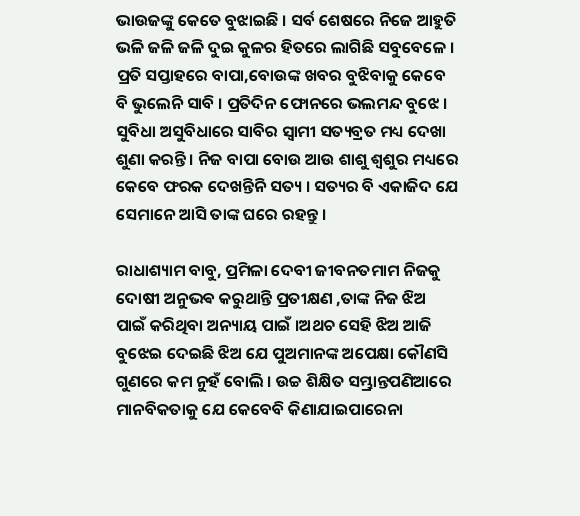ଭାଉଜଙ୍କୁ କେତେ ବୁଝାଇଛି । ସର୍ବ ଶେଷରେ ନିଜେ ଆହୁତି ଭଳି ଜଳି ଜଳି ଦୁଇ କୁଳର ହିତରେ ଲାଗିଛି ସବୁବେଳେ । ପ୍ରତି ସପ୍ତାହରେ ବାପା,ବୋଉଙ୍କ ଖବର ବୁଝିବାକୁ କେବେ ବି ଭୁଲେନି ସାବି । ପ୍ରତିଦିନ ଫୋନରେ ଭଲମନ୍ଦ ବୁଝେ । ସୁବିଧା ଅସୁବିଧାରେ ସାବିର ସ୍ୱାମୀ ସତ୍ୟବ୍ରତ ମଧ୍ୟ ଦେଖା ଶୁଣା କରନ୍ତି । ନିଜ ବାପା ବୋଉ ଆଉ ଶାଶୁ ଶ୍ୱଶୁର ମଧ୍ୟରେ କେବେ ଫରକ ଦେଖନ୍ତିନି ସତ୍ୟ । ସତ୍ୟର ବି ଏକାଜିଦ ଯେ ସେମାନେ ଆସି ତାଙ୍କ ଘରେ ରହନ୍ତୁ ।

ରାଧାଶ୍ୟାମ ବାବୁ, ପ୍ରମିଳା ଦେବୀ ଜୀବନତମାମ ନିଜକୁ ଦୋଷୀ ଅନୁଭଵ କରୁଥାନ୍ତି ପ୍ରତୀକ୍ଷଣ ,ତାଙ୍କ ନିଜ ଝିଅ ପାଇଁ କରିଥିବା ଅନ୍ୟାୟ ପାଇଁ ।ଅଥଚ ସେହି ଝିଅ ଆଜି ବୁଝେଇ ଦେଇଛି ଝିଅ ଯେ ପୁଅମାନଙ୍କ ଅପେକ୍ଷା କୌଣସି ଗୁଣରେ କମ ନୁହଁ ବୋଲି । ଉଚ୍ଚ ଶିକ୍ଷିତ ସମ୍ଭ୍ରାନ୍ତପଣିଆରେ ମାନବିକତାକୁ ଯେ କେବେବି କିଣାଯାଇପାରେନା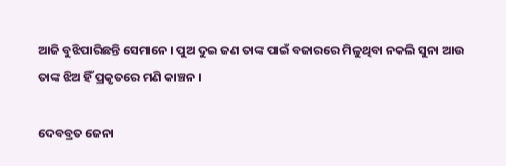ଆଜି ବୁଝିପାରିଛନ୍ତି ସେମାନେ । ପୁଅ ଦୁଇ ଜଣ ତାଙ୍କ ପାଇଁ ବଜାରରେ ମିଳୁଥିବା ନକଲି ସୁନା ଆଉ ତାଙ୍କ ଝିଅ ହିଁ ପ୍ରକୃତରେ ମଣି କାଞ୍ଚନ ।

ଦେବବ୍ରତ ଜେନା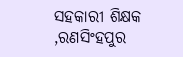ସହକାରୀ ଶିକ୍ଷକ ,ରଣସିଂହପୁର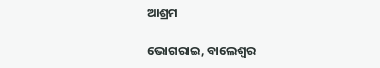ଆଶ୍ରମ

ଭୋଗରାଇ, ବାଲେଶ୍ୱର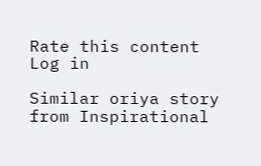Rate this content
Log in

Similar oriya story from Inspirational